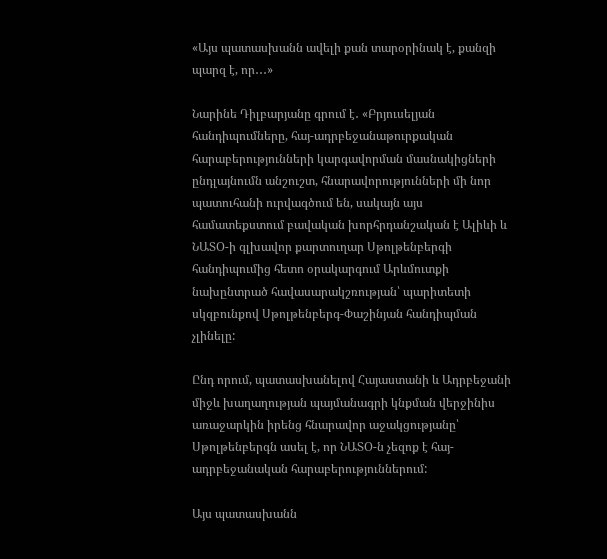«Այս պատասխանն ավելի քան տարօրինակ է, քանզի պարզ է, որ․․․»

Նարինե Դիլբարյանը գրում է․ «Բրյուսելյան հանդիպումները, հայ-ադրբեջանաթուրքական հարաբերությունների կարգավորման մասնակիցների ընդլայնումն անշուշտ, հնարավորությունների մի նոր պատուհանի ուրվագծում են, սակայն այս համատեքստում բավական խորհրդանշական է Ալիևի և ՆԱՏՕ-ի գլխավոր քարտուղար Սթոլթենբերգի հանդիպումից հետո օրակարգում Արևմուտքի նախընտրած հավասարակշռության՝ պարիտետի սկզբունքով Սթոլթենբերգ-Փաշինյան հանդիպման չլինելը:

Ընդ որում, պատասխանելով Հայաստանի և Ադրբեջանի միջև խաղաղության պայմանագրի կնքման վերջինիս առաջարկին իրենց հնարավոր աջակցությանը՝ Սթոլթենբերգն ասել է, որ ՆԱՏՕ-ն չեզոք է հայ-ադրբեջանական հարաբերություններում:

Այս պատասխանն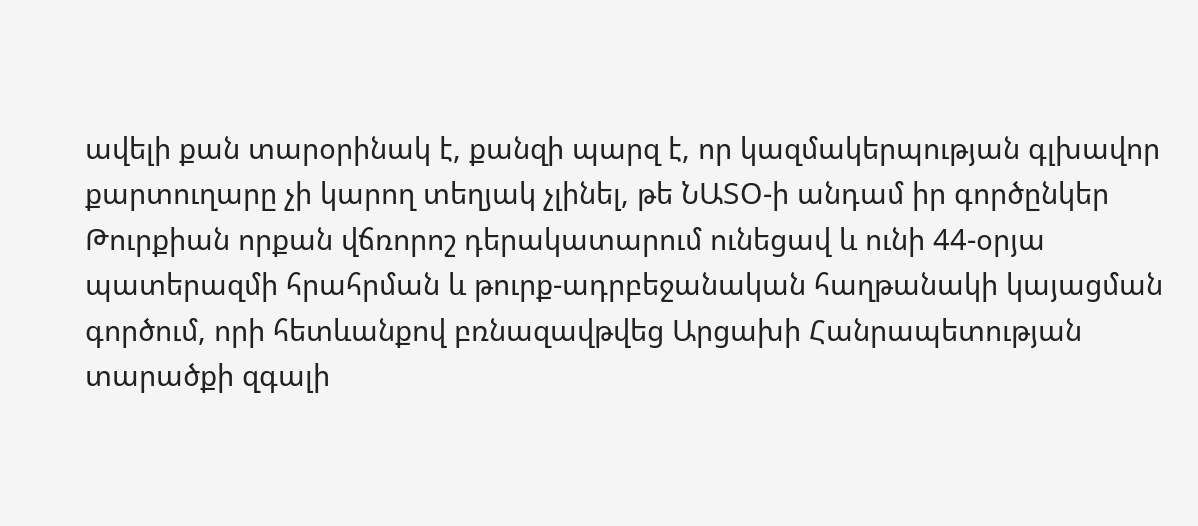ավելի քան տարօրինակ է, քանզի պարզ է, որ կազմակերպության գլխավոր քարտուղարը չի կարող տեղյակ չլինել, թե ՆԱՏՕ-ի անդամ իր գործընկեր Թուրքիան որքան վճռորոշ դերակատարում ունեցավ և ունի 44-օրյա պատերազմի հրահրման և թուրք-ադրբեջանական հաղթանակի կայացման գործում, որի հետևանքով բռնազավթվեց Արցախի Հանրապետության տարածքի զգալի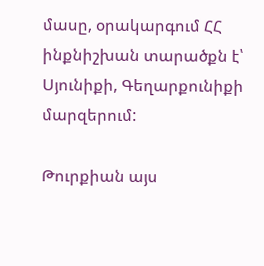մասը, օրակարգում ՀՀ ինքնիշխան տարածքն է՝ Սյունիքի, Գեղարքունիքի մարզերում:

Թուրքիան այս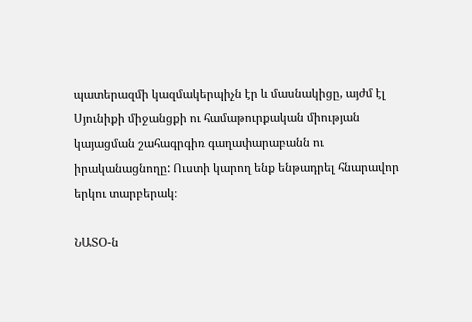պատերազմի կազմակերպիչն էր և մասնակիցը, այժմ էլ Սյունիքի միջանցքի ու համաթուրքական միության կայացման շահագրգիռ գաղափարաբանն ու իրականացնողը: Ուստի կարող ենք ենթադրել հնարավոր երկու տարբերակ։

ՆԱՏՕ-ն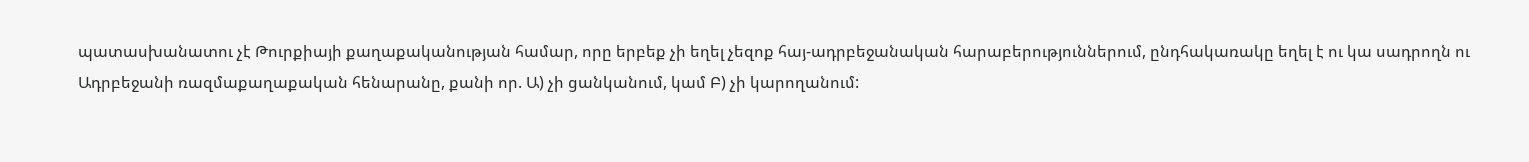պատասխանատու չէ Թուրքիայի քաղաքականության համար, որը երբեք չի եղել չեզոք հայ-ադրբեջանական հարաբերություններում, ընդհակառակը եղել է ու կա սադրողն ու Ադրբեջանի ռազմաքաղաքական հենարանը, քանի որ. Ա) չի ցանկանում, կամ Բ) չի կարողանում: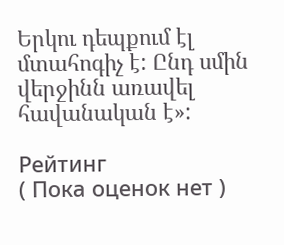Երկու դեպքում էլ մտահոգիչ է: Ընդ սմին վերջինն առավել հավանական է»:

Рейтинг
( Пока оценок нет )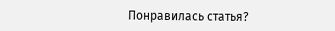Понравилась статья?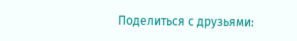Поделиться с друзьями: